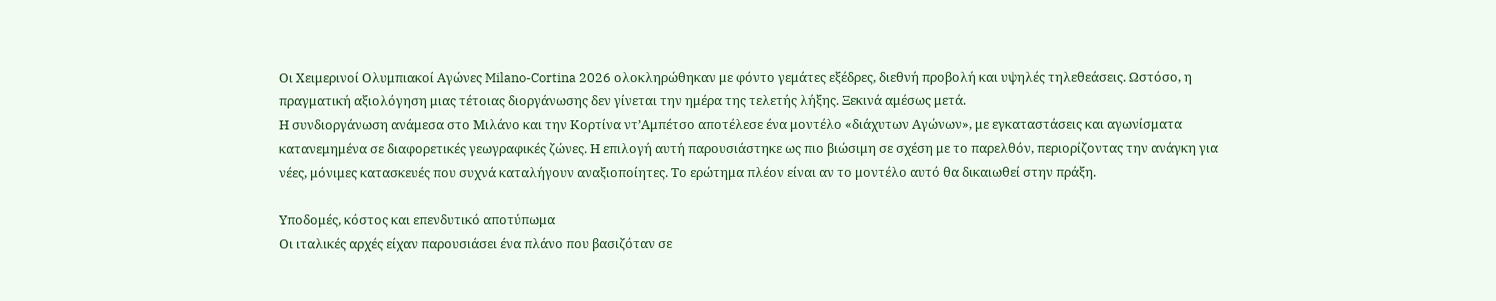Οι Χειμερινοί Ολυμπιακοί Αγώνες Milano-Cortina 2026 ολοκληρώθηκαν με φόντο γεμάτες εξέδρες, διεθνή προβολή και υψηλές τηλεθεάσεις. Ωστόσο, η πραγματική αξιολόγηση μιας τέτοιας διοργάνωσης δεν γίνεται την ημέρα της τελετής λήξης. Ξεκινά αμέσως μετά.
Η συνδιοργάνωση ανάμεσα στο Μιλάνο και την Κορτίνα ντ’Αμπέτσο αποτέλεσε ένα μοντέλο «διάχυτων Αγώνων», με εγκαταστάσεις και αγωνίσματα κατανεμημένα σε διαφορετικές γεωγραφικές ζώνες. Η επιλογή αυτή παρουσιάστηκε ως πιο βιώσιμη σε σχέση με το παρελθόν, περιορίζοντας την ανάγκη για νέες, μόνιμες κατασκευές που συχνά καταλήγουν αναξιοποίητες. Το ερώτημα πλέον είναι αν το μοντέλο αυτό θα δικαιωθεί στην πράξη.

Υποδομές, κόστος και επενδυτικό αποτύπωμα
Οι ιταλικές αρχές είχαν παρουσιάσει ένα πλάνο που βασιζόταν σε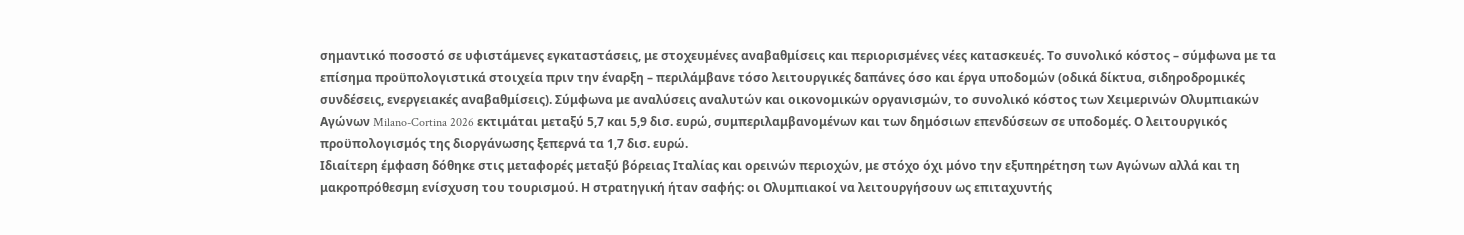σημαντικό ποσοστό σε υφιστάμενες εγκαταστάσεις, με στοχευμένες αναβαθμίσεις και περιορισμένες νέες κατασκευές. Το συνολικό κόστος – σύμφωνα με τα επίσημα προϋπολογιστικά στοιχεία πριν την έναρξη – περιλάμβανε τόσο λειτουργικές δαπάνες όσο και έργα υποδομών (οδικά δίκτυα, σιδηροδρομικές συνδέσεις, ενεργειακές αναβαθμίσεις). Σύμφωνα με αναλύσεις αναλυτών και οικονομικών οργανισμών, το συνολικό κόστος των Χειμερινών Ολυμπιακών Αγώνων Milano-Cortina 2026 εκτιμάται μεταξύ 5,7 και 5,9 δισ. ευρώ, συμπεριλαμβανομένων και των δημόσιων επενδύσεων σε υποδομές. Ο λειτουργικός προϋπολογισμός της διοργάνωσης ξεπερνά τα 1,7 δισ. ευρώ.
Ιδιαίτερη έμφαση δόθηκε στις μεταφορές μεταξύ βόρειας Ιταλίας και ορεινών περιοχών, με στόχο όχι μόνο την εξυπηρέτηση των Αγώνων αλλά και τη μακροπρόθεσμη ενίσχυση του τουρισμού. Η στρατηγική ήταν σαφής: οι Ολυμπιακοί να λειτουργήσουν ως επιταχυντής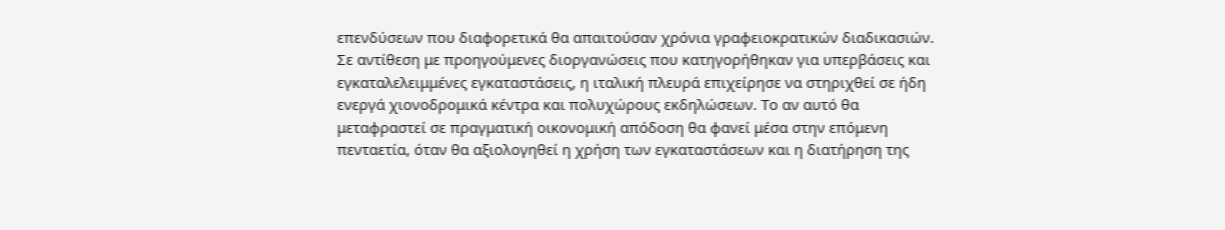επενδύσεων που διαφορετικά θα απαιτούσαν χρόνια γραφειοκρατικών διαδικασιών.
Σε αντίθεση με προηγούμενες διοργανώσεις που κατηγορήθηκαν για υπερβάσεις και εγκαταλελειμμένες εγκαταστάσεις, η ιταλική πλευρά επιχείρησε να στηριχθεί σε ήδη ενεργά χιονοδρομικά κέντρα και πολυχώρους εκδηλώσεων. Το αν αυτό θα μεταφραστεί σε πραγματική οικονομική απόδοση θα φανεί μέσα στην επόμενη πενταετία, όταν θα αξιολογηθεί η χρήση των εγκαταστάσεων και η διατήρηση της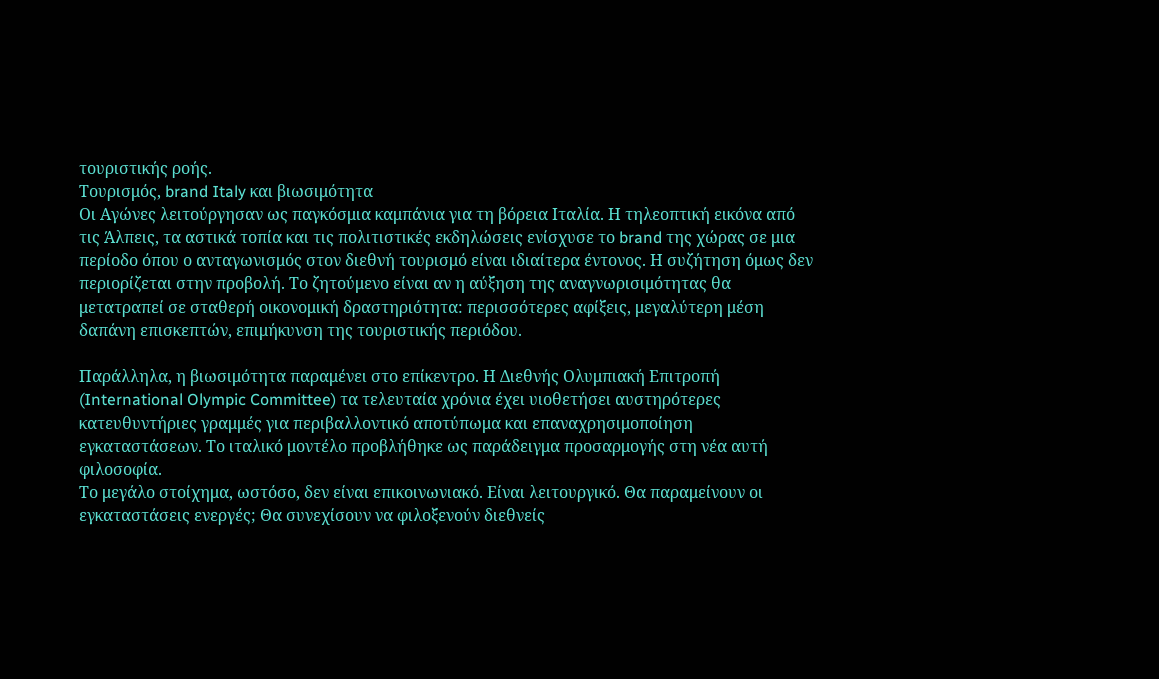τουριστικής ροής.
Τουρισμός, brand Italy και βιωσιμότητα
Οι Αγώνες λειτούργησαν ως παγκόσμια καμπάνια για τη βόρεια Ιταλία. Η τηλεοπτική εικόνα από τις Άλπεις, τα αστικά τοπία και τις πολιτιστικές εκδηλώσεις ενίσχυσε το brand της χώρας σε μια περίοδο όπου ο ανταγωνισμός στον διεθνή τουρισμό είναι ιδιαίτερα έντονος. Η συζήτηση όμως δεν περιορίζεται στην προβολή. Το ζητούμενο είναι αν η αύξηση της αναγνωρισιμότητας θα μετατραπεί σε σταθερή οικονομική δραστηριότητα: περισσότερες αφίξεις, μεγαλύτερη μέση δαπάνη επισκεπτών, επιμήκυνση της τουριστικής περιόδου.

Παράλληλα, η βιωσιμότητα παραμένει στο επίκεντρο. Η Διεθνής Ολυμπιακή Επιτροπή (International Olympic Committee) τα τελευταία χρόνια έχει υιοθετήσει αυστηρότερες κατευθυντήριες γραμμές για περιβαλλοντικό αποτύπωμα και επαναχρησιμοποίηση εγκαταστάσεων. Το ιταλικό μοντέλο προβλήθηκε ως παράδειγμα προσαρμογής στη νέα αυτή φιλοσοφία.
Το μεγάλο στοίχημα, ωστόσο, δεν είναι επικοινωνιακό. Είναι λειτουργικό. Θα παραμείνουν οι εγκαταστάσεις ενεργές; Θα συνεχίσουν να φιλοξενούν διεθνείς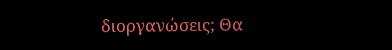διοργανώσεις; Θα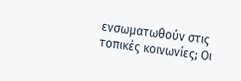ενσωματωθούν στις τοπικές κοινωνίες; Οι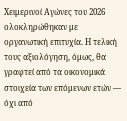Χειμερινοί Αγώνες του 2026 ολοκληρώθηκαν με οργανωτική επιτυχία. Η τελική τους αξιολόγηση, όμως, θα γραφτεί από τα οικονομικά στοιχεία των επόμενων ετών — όχι από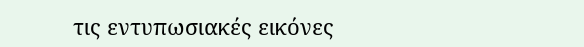τις εντυπωσιακές εικόνες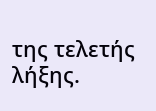της τελετής λήξης.